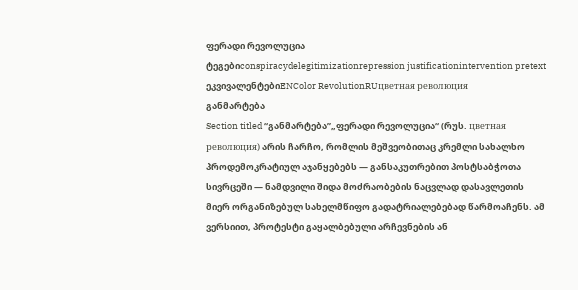ფერადი რევოლუცია
ტეგებიconspiracydelegitimizationrepression justificationintervention pretext
ეკვივალენტებიENColor RevolutionRUцветная революция
განმარტება
Section titled “განმარტება”„ფერადი რევოლუცია“ (რუს. цветная революция) არის ჩარჩო, რომლის მეშვეობითაც კრემლი სახალხო პროდემოკრატიულ აჯანყებებს — განსაკუთრებით პოსტსაბჭოთა სივრცეში — ნამდვილი შიდა მოძრაობების ნაცვლად დასავლეთის მიერ ორგანიზებულ სახელმწიფო გადატრიალებებად წარმოაჩენს. ამ ვერსიით, პროტესტი გაყალბებული არჩევნების ან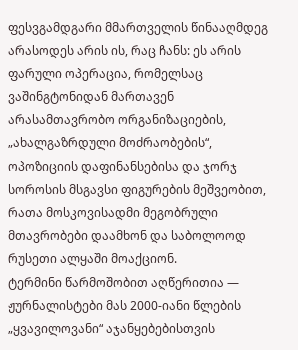ფესვგამდგარი მმართველის წინააღმდეგ არასოდეს არის ის, რაც ჩანს: ეს არის ფარული ოპერაცია, რომელსაც ვაშინგტონიდან მართავენ არასამთავრობო ორგანიზაციების, „ახალგაზრდული მოძრაობების“, ოპოზიციის დაფინანსებისა და ჯორჯ სოროსის მსგავსი ფიგურების მეშვეობით, რათა მოსკოვისადმი მეგობრული მთავრობები დაამხონ და საბოლოოდ რუსეთი ალყაში მოაქციონ.
ტერმინი წარმოშობით აღწერითია — ჟურნალისტები მას 2000-იანი წლების „ყვავილოვანი“ აჯანყებებისთვის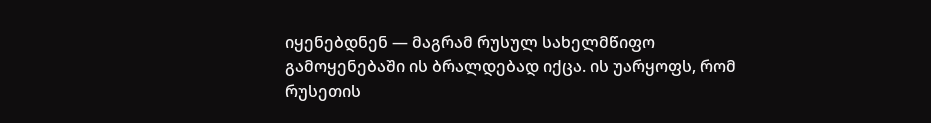იყენებდნენ — მაგრამ რუსულ სახელმწიფო გამოყენებაში ის ბრალდებად იქცა. ის უარყოფს, რომ რუსეთის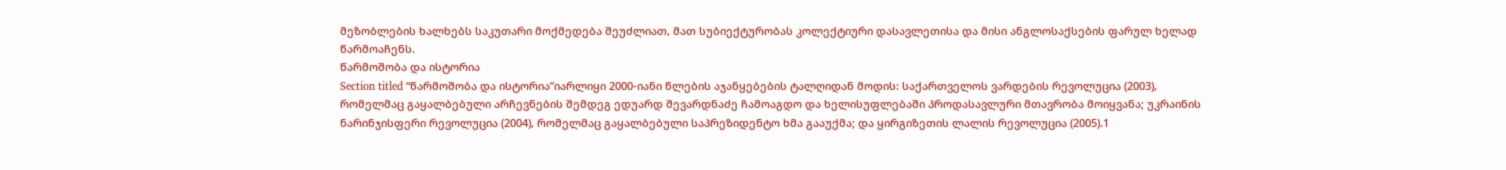მეზობლების ხალხებს საკუთარი მოქმედება შეუძლიათ, მათ სუბიექტურობას კოლექტიური დასავლეთისა და მისი ანგლოსაქსების ფარულ ხელად წარმოაჩენს.
წარმოშობა და ისტორია
Section titled “წარმოშობა და ისტორია”იარლიყი 2000-იანი წლების აჯანყებების ტალღიდან მოდის: საქართველოს ვარდების რევოლუცია (2003), რომელმაც გაყალბებული არჩევნების შემდეგ ედუარდ შევარდნაძე ჩამოაგდო და ხელისუფლებაში პროდასავლური მთავრობა მოიყვანა; უკრაინის ნარინჯისფერი რევოლუცია (2004), რომელმაც გაყალბებული საპრეზიდენტო ხმა გააუქმა; და ყირგიზეთის ლალის რევოლუცია (2005).1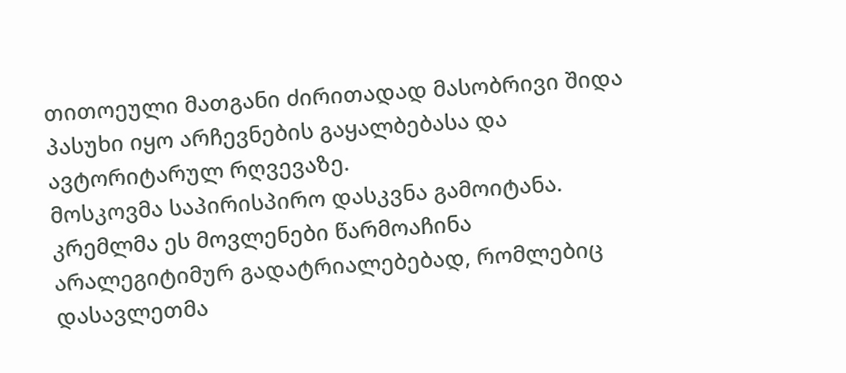თითოეული მათგანი ძირითადად მასობრივი შიდა პასუხი იყო არჩევნების გაყალბებასა და ავტორიტარულ რღვევაზე.
მოსკოვმა საპირისპირო დასკვნა გამოიტანა. კრემლმა ეს მოვლენები წარმოაჩინა არალეგიტიმურ გადატრიალებებად, რომლებიც დასავლეთმა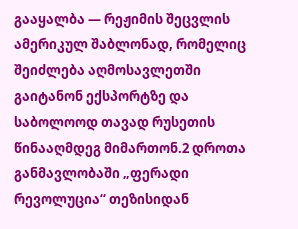გააყალბა — რეჟიმის შეცვლის ამერიკულ შაბლონად, რომელიც შეიძლება აღმოსავლეთში გაიტანონ ექსპორტზე და საბოლოოდ თავად რუსეთის წინააღმდეგ მიმართონ.2 დროთა განმავლობაში „ფერადი რევოლუცია“ თეზისიდან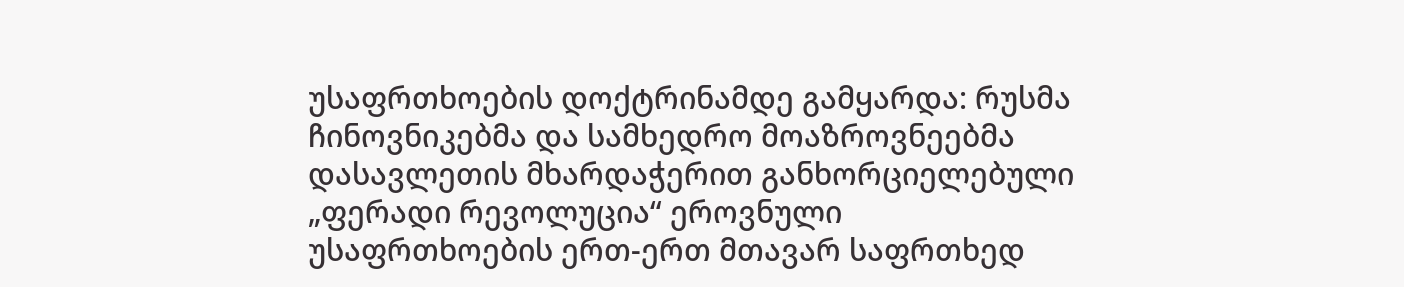უსაფრთხოების დოქტრინამდე გამყარდა: რუსმა ჩინოვნიკებმა და სამხედრო მოაზროვნეებმა დასავლეთის მხარდაჭერით განხორციელებული „ფერადი რევოლუცია“ ეროვნული უსაფრთხოების ერთ-ერთ მთავარ საფრთხედ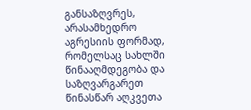განსაზღვრეს, არასამხედრო აგრესიის ფორმად, რომელსაც სახლში წინააღმდეგობა და საზღვარგარეთ წინასწარ აღკვეთა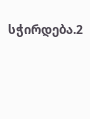სჭირდება.2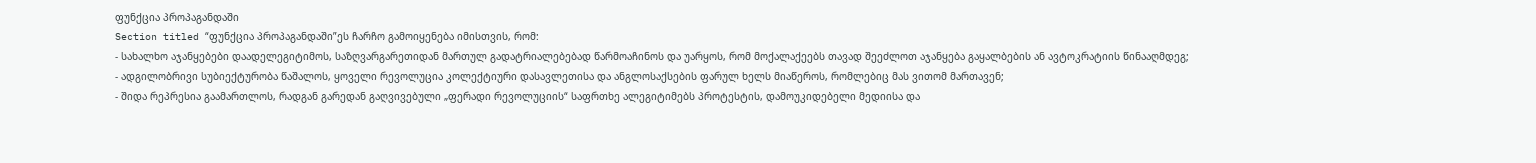ფუნქცია პროპაგანდაში
Section titled “ფუნქცია პროპაგანდაში”ეს ჩარჩო გამოიყენება იმისთვის, რომ:
- სახალხო აჯანყებები დაადელეგიტიმოს, საზღვარგარეთიდან მართულ გადატრიალებებად წარმოაჩინოს და უარყოს, რომ მოქალაქეებს თავად შეეძლოთ აჯანყება გაყალბების ან ავტოკრატიის წინააღმდეგ;
- ადგილობრივი სუბიექტურობა წაშალოს, ყოველი რევოლუცია კოლექტიური დასავლეთისა და ანგლოსაქსების ფარულ ხელს მიაწეროს, რომლებიც მას ვითომ მართავენ;
- შიდა რეპრესია გაამართლოს, რადგან გარედან გაღვივებული „ფერადი რევოლუციის“ საფრთხე ალეგიტიმებს პროტესტის, დამოუკიდებელი მედიისა და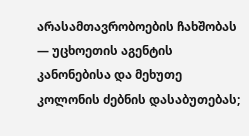არასამთავრობოების ჩახშობას — უცხოეთის აგენტის კანონებისა და მეხუთე კოლონის ძებნის დასაბუთებას;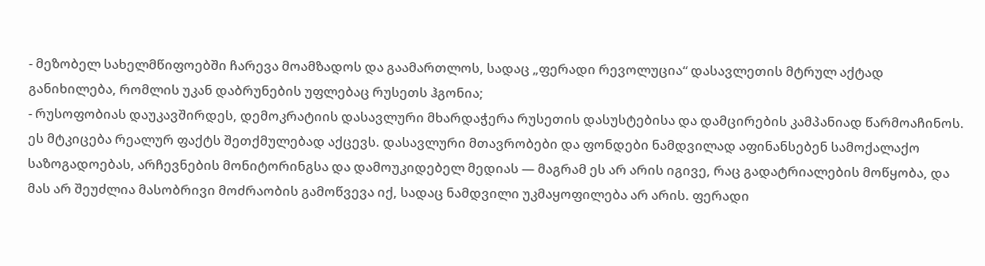- მეზობელ სახელმწიფოებში ჩარევა მოამზადოს და გაამართლოს, სადაც „ფერადი რევოლუცია“ დასავლეთის მტრულ აქტად განიხილება, რომლის უკან დაბრუნების უფლებაც რუსეთს ჰგონია;
- რუსოფობიას დაუკავშირდეს, დემოკრატიის დასავლური მხარდაჭერა რუსეთის დასუსტებისა და დამცირების კამპანიად წარმოაჩინოს.
ეს მტკიცება რეალურ ფაქტს შეთქმულებად აქცევს. დასავლური მთავრობები და ფონდები ნამდვილად აფინანსებენ სამოქალაქო საზოგადოებას, არჩევნების მონიტორინგსა და დამოუკიდებელ მედიას — მაგრამ ეს არ არის იგივე, რაც გადატრიალების მოწყობა, და მას არ შეუძლია მასობრივი მოძრაობის გამოწვევა იქ, სადაც ნამდვილი უკმაყოფილება არ არის. ფერადი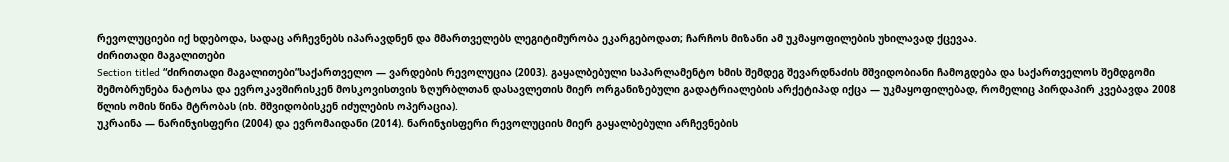რევოლუციები იქ ხდებოდა, სადაც არჩევნებს იპარავდნენ და მმართველებს ლეგიტიმურობა ეკარგებოდათ; ჩარჩოს მიზანი ამ უკმაყოფილების უხილავად ქცევაა.
ძირითადი მაგალითები
Section titled “ძირითადი მაგალითები”საქართველო — ვარდების რევოლუცია (2003). გაყალბებული საპარლამენტო ხმის შემდეგ შევარდნაძის მშვიდობიანი ჩამოგდება და საქართველოს შემდგომი შემობრუნება ნატოსა და ევროკავშირისკენ მოსკოვისთვის ზღურბლთან დასავლეთის მიერ ორგანიზებული გადატრიალების არქეტიპად იქცა — უკმაყოფილებად, რომელიც პირდაპირ კვებავდა 2008 წლის ომის წინა მტრობას (იხ. მშვიდობისკენ იძულების ოპერაცია).
უკრაინა — ნარინჯისფერი (2004) და ევრომაიდანი (2014). ნარინჯისფერი რევოლუციის მიერ გაყალბებული არჩევნების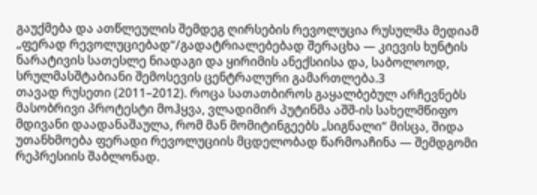გაუქმება და ათწლეულის შემდეგ ღირსების რევოლუცია რუსულმა მედიამ „ფერად რევოლუციებად“/გადატრიალებებად შერაცხა — კიევის ხუნტის ნარატივის სათესლე ნიადაგი და ყირიმის ანექსიისა და, საბოლოოდ, სრულმასშტაბიანი შემოსევის ცენტრალური გამართლება.3
თავად რუსეთი (2011–2012). როცა სათათბიროს გაყალბებულ არჩევნებს მასობრივი პროტესტი მოჰყვა, ვლადიმირ პუტინმა აშშ-ის სახელმწიფო მდივანი დაადანაშაულა, რომ მან მომიტინგეებს „სიგნალი“ მისცა, შიდა უთანხმოება ფერადი რევოლუციის მცდელობად წარმოაჩინა — შემდგომი რეპრესიის შაბლონად.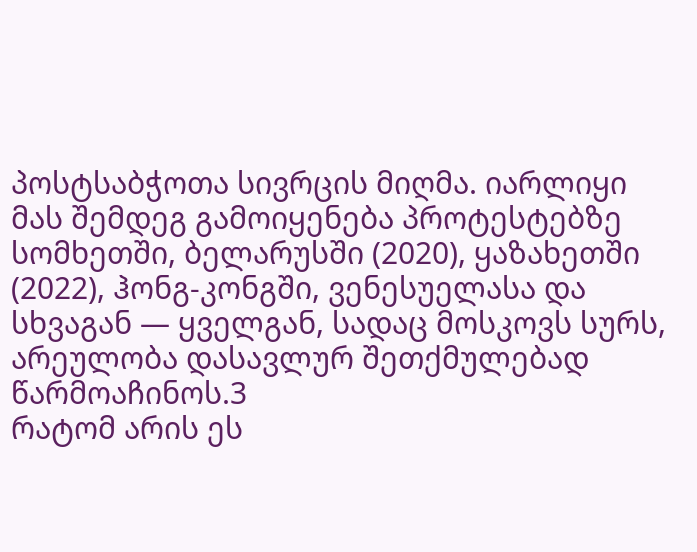პოსტსაბჭოთა სივრცის მიღმა. იარლიყი მას შემდეგ გამოიყენება პროტესტებზე სომხეთში, ბელარუსში (2020), ყაზახეთში (2022), ჰონგ-კონგში, ვენესუელასა და სხვაგან — ყველგან, სადაც მოსკოვს სურს, არეულობა დასავლურ შეთქმულებად წარმოაჩინოს.3
რატომ არის ეს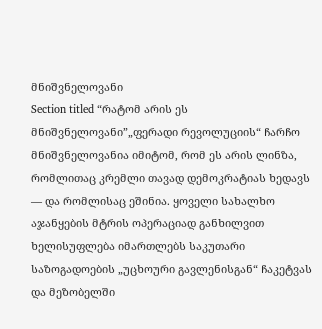მნიშვნელოვანი
Section titled “რატომ არის ეს მნიშვნელოვანი”„ფერადი რევოლუციის“ ჩარჩო მნიშვნელოვანია იმიტომ, რომ ეს არის ლინზა, რომლითაც კრემლი თავად დემოკრატიას ხედავს — და რომლისაც ეშინია. ყოველი სახალხო აჯანყების მტრის ოპერაციად განხილვით ხელისუფლება იმართლებს საკუთარი საზოგადოების „უცხოური გავლენისგან“ ჩაკეტვას და მეზობელში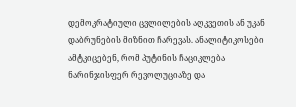დემოკრატიული ცვლილების აღკვეთის ან უკან დაბრუნების მიზნით ჩარევას. ანალიტიკოსები ამტკიცებენ, რომ პუტინის ჩაციკლება ნარინჯისფერ რევოლუციაზე და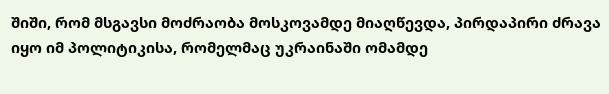შიში, რომ მსგავსი მოძრაობა მოსკოვამდე მიაღწევდა, პირდაპირი ძრავა იყო იმ პოლიტიკისა, რომელმაც უკრაინაში ომამდე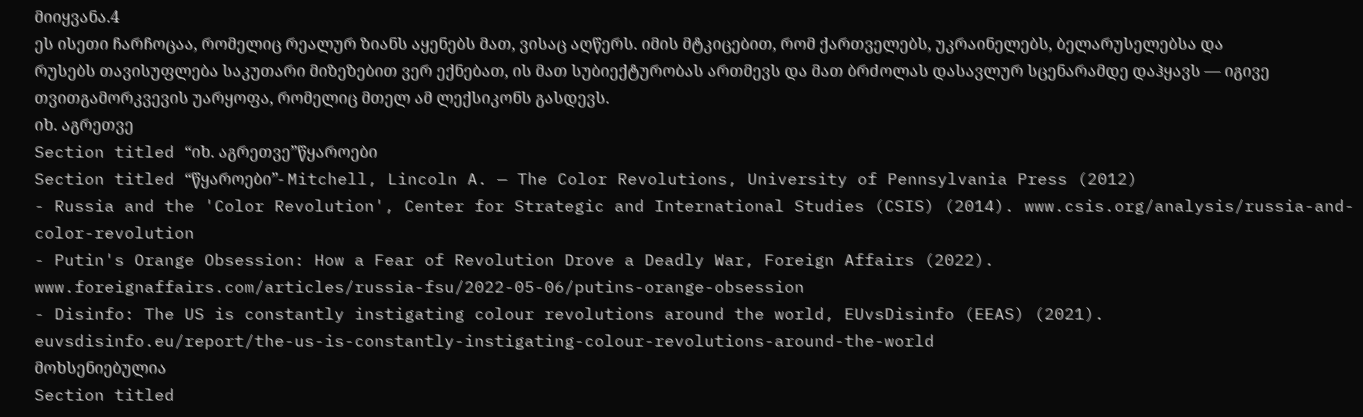მიიყვანა.4
ეს ისეთი ჩარჩოცაა, რომელიც რეალურ ზიანს აყენებს მათ, ვისაც აღწერს. იმის მტკიცებით, რომ ქართველებს, უკრაინელებს, ბელარუსელებსა და რუსებს თავისუფლება საკუთარი მიზეზებით ვერ ექნებათ, ის მათ სუბიექტურობას ართმევს და მათ ბრძოლას დასავლურ სცენარამდე დაჰყავს — იგივე თვითგამორკვევის უარყოფა, რომელიც მთელ ამ ლექსიკონს გასდევს.
იხ. აგრეთვე
Section titled “იხ. აგრეთვე”წყაროები
Section titled “წყაროები”- Mitchell, Lincoln A. — The Color Revolutions, University of Pennsylvania Press (2012)
- Russia and the 'Color Revolution', Center for Strategic and International Studies (CSIS) (2014). www.csis.org/analysis/russia-and-color-revolution
- Putin's Orange Obsession: How a Fear of Revolution Drove a Deadly War, Foreign Affairs (2022). www.foreignaffairs.com/articles/russia-fsu/2022-05-06/putins-orange-obsession
- Disinfo: The US is constantly instigating colour revolutions around the world, EUvsDisinfo (EEAS) (2021). euvsdisinfo.eu/report/the-us-is-constantly-instigating-colour-revolutions-around-the-world
მოხსენიებულია
Section titled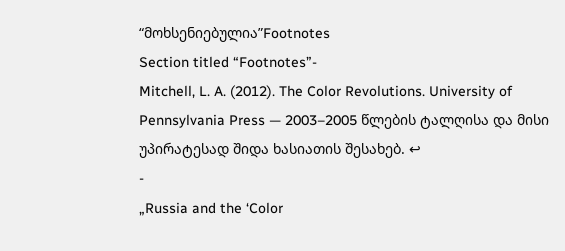“მოხსენიებულია”Footnotes
Section titled “Footnotes”-
Mitchell, L. A. (2012). The Color Revolutions. University of Pennsylvania Press — 2003–2005 წლების ტალღისა და მისი უპირატესად შიდა ხასიათის შესახებ. ↩
-
„Russia and the ‘Color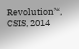Revolution’“, CSIS, 2014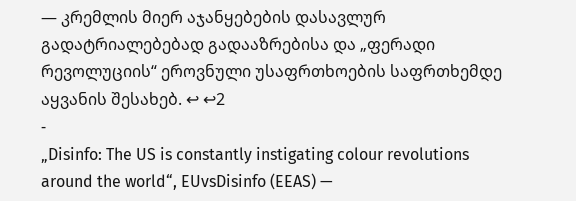— კრემლის მიერ აჯანყებების დასავლურ გადატრიალებებად გადააზრებისა და „ფერადი რევოლუციის“ ეროვნული უსაფრთხოების საფრთხემდე აყვანის შესახებ. ↩ ↩2
-
„Disinfo: The US is constantly instigating colour revolutions around the world“, EUvsDisinfo (EEAS) —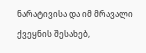ნარატივისა და იმ მრავალი ქვეყნის შესახებ,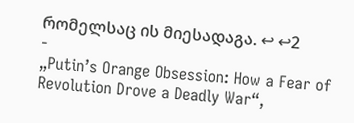რომელსაც ის მიესადაგა. ↩ ↩2
-
„Putin’s Orange Obsession: How a Fear of Revolution Drove a Deadly War“,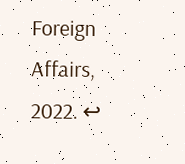Foreign Affairs, 2022. ↩